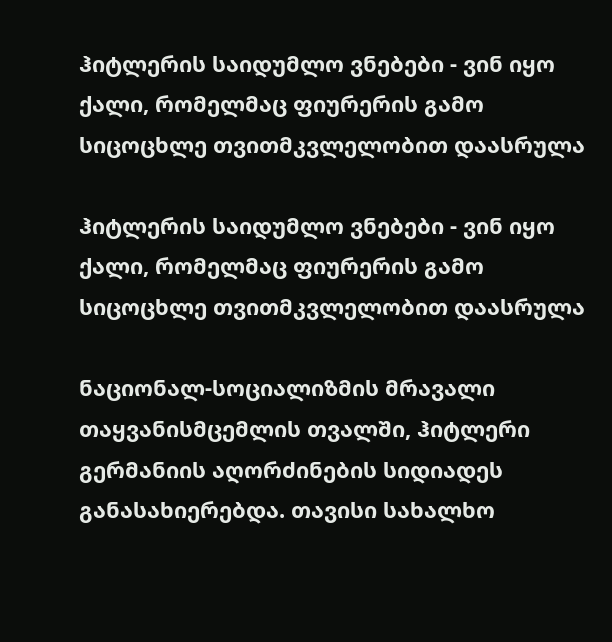ჰიტლერის საიდუმლო ვნებები - ვინ იყო ქალი, რომელმაც ფიურერის გამო სიცოცხლე თვითმკვლელობით დაასრულა

ჰიტლერის საიდუმლო ვნებები - ვინ იყო ქალი, რომელმაც ფიურერის გამო სიცოცხლე თვითმკვლელობით დაასრულა

ნაციონალ-სოციალიზმის მრავალი თაყვანისმცემლის თვალში, ჰიტლერი გერმანიის აღორძინების სიდიადეს განასახიერებდა. თავისი სახალხო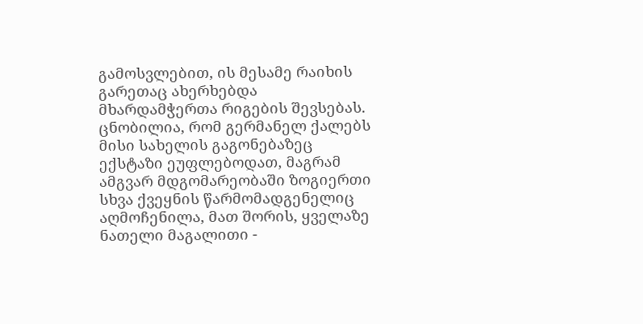გამოსვლებით, ის მესამე რაიხის გარეთაც ახერხებდა მხარდამჭერთა რიგების შევსებას. ცნობილია, რომ გერმანელ ქალებს მისი სახელის გაგონებაზეც ექსტაზი ეუფლებოდათ, მაგრამ ამგვარ მდგომარეობაში ზოგიერთი სხვა ქვეყნის წარმომადგენელიც აღმოჩენილა, მათ შორის, ყველაზე ნათელი მაგალითი -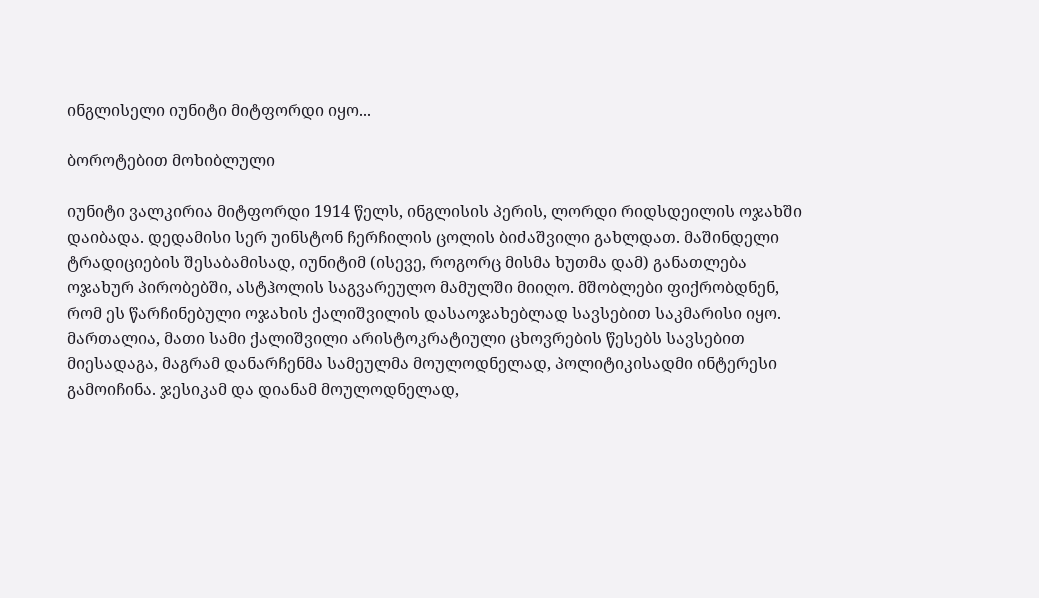ინგლისელი იუნიტი მიტფორდი იყო...

ბოროტებით მოხიბლული

იუნიტი ვალკირია მიტფორდი 1914 წელს, ინგლისის პერის, ლორდი რიდსდეილის ოჯახში დაიბადა. დედამისი სერ უინსტონ ჩერჩილის ცოლის ბიძაშვილი გახლდათ. მაშინდელი ტრადიციების შესაბამისად, იუნიტიმ (ისევე, როგორც მისმა ხუთმა დამ) განათლება ოჯახურ პირობებში, ასტჰოლის საგვარეულო მამულში მიიღო. მშობლები ფიქრობდნენ, რომ ეს წარჩინებული ოჯახის ქალიშვილის დასაოჯახებლად სავსებით საკმარისი იყო. მართალია, მათი სამი ქალიშვილი არისტოკრატიული ცხოვრების წესებს სავსებით მიესადაგა, მაგრამ დანარჩენმა სამეულმა მოულოდნელად, პოლიტიკისადმი ინტერესი გამოიჩინა. ჯესიკამ და დიანამ მოულოდნელად,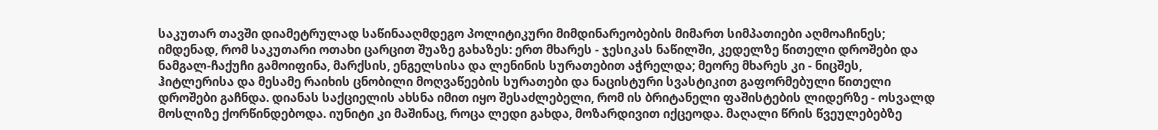საკუთარ თავში დიამეტრულად საწინააღმდეგო პოლიტიკური მიმდინარეობების მიმართ სიმპათიები აღმოაჩინეს; იმდენად, რომ საკუთარი ოთახი ცარცით შუაზე გახაზეს: ერთ მხარეს - ჯესიკას ნაწილში, კედელზე წითელი დროშები და ნამგალ-ჩაქუჩი გამოიფინა, მარქსის, ენგელსისა და ლენინის სურათებით აჭრელდა; მეორე მხარეს კი - ნიცშეს, ჰიტლერისა და მესამე რაიხის ცნობილი მოღვაწეების სურათები და ნაცისტური სვასტიკით გაფორმებული წითელი დროშები გაჩნდა. დიანას საქციელის ახსნა იმით იყო შესაძლებელი, რომ ის ბრიტანელი ფაშისტების ლიდერზე - ოსვალდ მოსლიზე ქორწინდებოდა. იუნიტი კი მაშინაც, როცა ლედი გახდა, მოზარდივით იქცეოდა. მაღალი წრის წვეულებებზე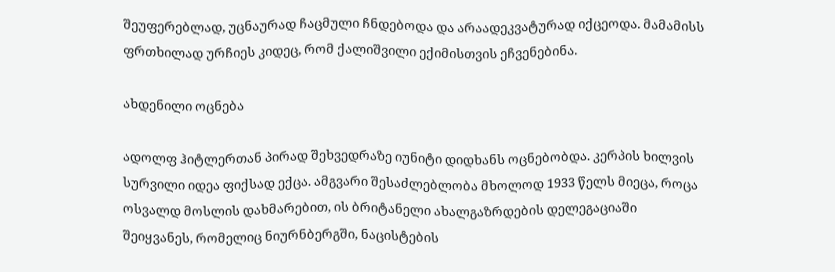შეუფერებლად, უცნაურად ჩაცმული ჩნდებოდა და არაადეკვატურად იქცეოდა. მამამისს ფრთხილად ურჩიეს კიდეც, რომ ქალიშვილი ექიმისთვის ეჩვენებინა.

ახდენილი ოცნება

ადოლფ ჰიტლერთან პირად შეხვედრაზე იუნიტი დიდხანს ოცნებობდა. კერპის ხილვის სურვილი იდეა ფიქსად ექცა. ამგვარი შესაძლებლობა მხოლოდ 1933 წელს მიეცა, როცა ოსვალდ მოსლის დახმარებით, ის ბრიტანელი ახალგაზრდების დელეგაციაში შეიყვანეს, რომელიც ნიურნბერგში, ნაცისტების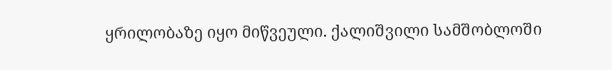ყრილობაზე იყო მიწვეული. ქალიშვილი სამშობლოში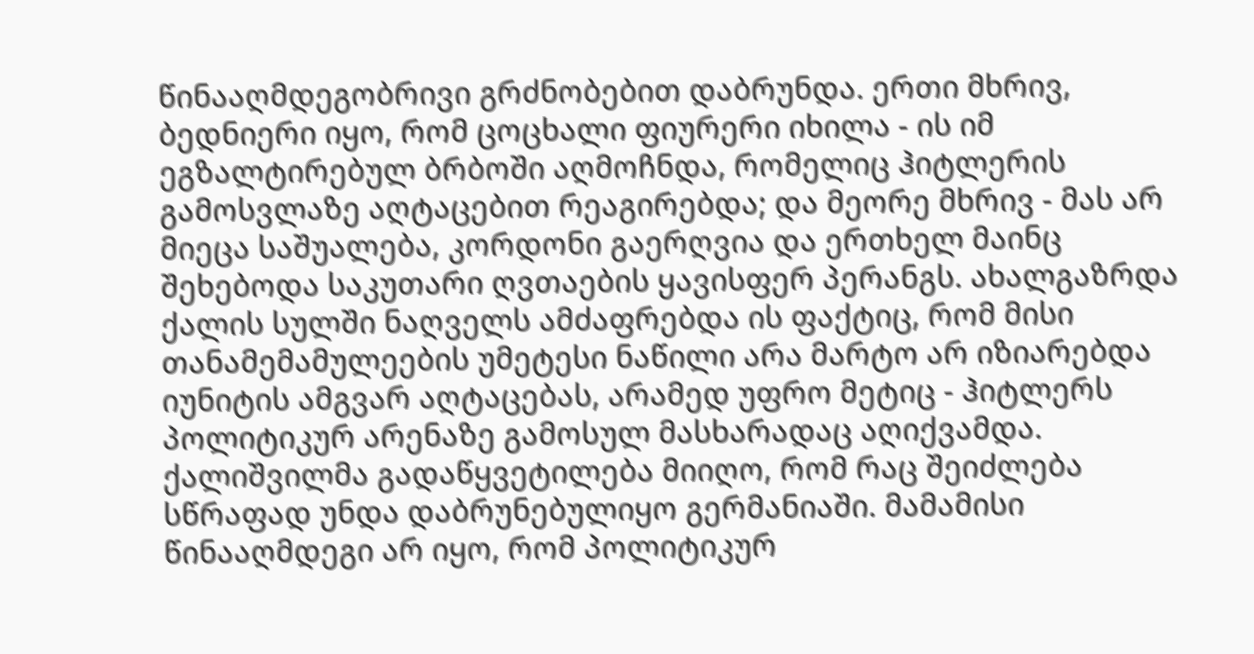წინააღმდეგობრივი გრძნობებით დაბრუნდა. ერთი მხრივ, ბედნიერი იყო, რომ ცოცხალი ფიურერი იხილა - ის იმ ეგზალტირებულ ბრბოში აღმოჩნდა, რომელიც ჰიტლერის გამოსვლაზე აღტაცებით რეაგირებდა; და მეორე მხრივ - მას არ მიეცა საშუალება, კორდონი გაერღვია და ერთხელ მაინც შეხებოდა საკუთარი ღვთაების ყავისფერ პერანგს. ახალგაზრდა ქალის სულში ნაღველს ამძაფრებდა ის ფაქტიც, რომ მისი თანამემამულეების უმეტესი ნაწილი არა მარტო არ იზიარებდა იუნიტის ამგვარ აღტაცებას, არამედ უფრო მეტიც - ჰიტლერს პოლიტიკურ არენაზე გამოსულ მასხარადაც აღიქვამდა. ქალიშვილმა გადაწყვეტილება მიიღო, რომ რაც შეიძლება სწრაფად უნდა დაბრუნებულიყო გერმანიაში. მამამისი წინააღმდეგი არ იყო, რომ პოლიტიკურ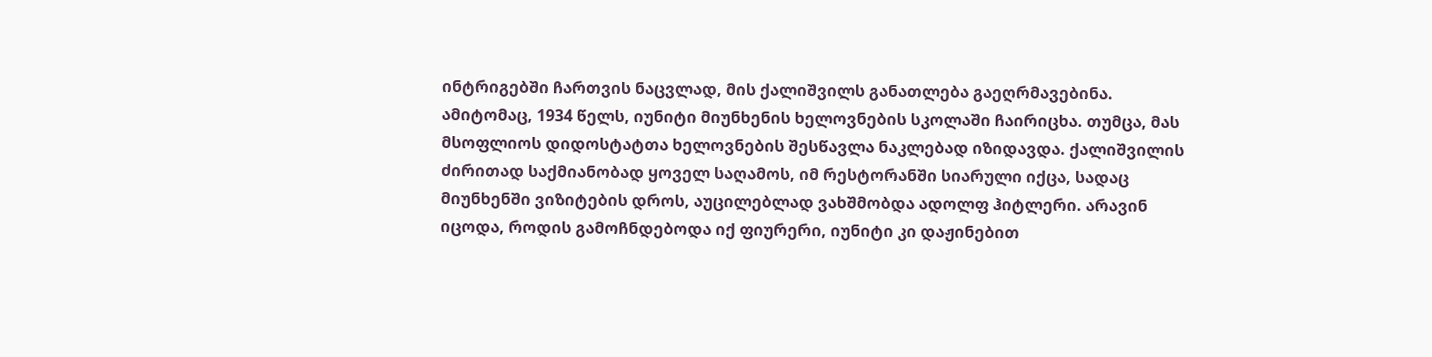ინტრიგებში ჩართვის ნაცვლად, მის ქალიშვილს განათლება გაეღრმავებინა. ამიტომაც, 1934 წელს, იუნიტი მიუნხენის ხელოვნების სკოლაში ჩაირიცხა. თუმცა, მას მსოფლიოს დიდოსტატთა ხელოვნების შესწავლა ნაკლებად იზიდავდა. ქალიშვილის ძირითად საქმიანობად ყოველ საღამოს, იმ რესტორანში სიარული იქცა, სადაც მიუნხენში ვიზიტების დროს, აუცილებლად ვახშმობდა ადოლფ ჰიტლერი. არავინ იცოდა, როდის გამოჩნდებოდა იქ ფიურერი, იუნიტი კი დაჟინებით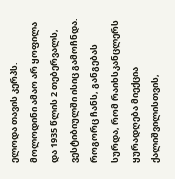ელოდა თავის კერპს. მოლოდინი ამაო არ ყოფილა და 1935 წლის 2 თებერვალს, ვესტიბიულში ისიც გამოჩნდა. როგორც ჩანს, განგებას სურდა, რომ რაიხსკანცლერს ყურადღება მიექცია ქალიშვილისთვის,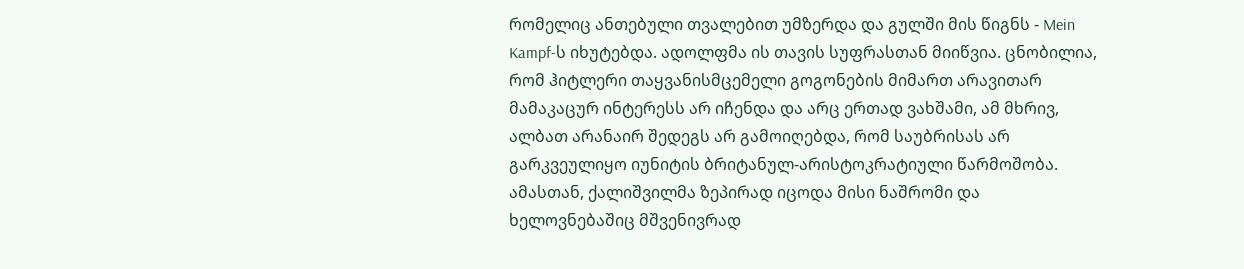რომელიც ანთებული თვალებით უმზერდა და გულში მის წიგნს - Mein Kampf-ს იხუტებდა. ადოლფმა ის თავის სუფრასთან მიიწვია. ცნობილია, რომ ჰიტლერი თაყვანისმცემელი გოგონების მიმართ არავითარ მამაკაცურ ინტერესს არ იჩენდა და არც ერთად ვახშამი, ამ მხრივ, ალბათ არანაირ შედეგს არ გამოიღებდა, რომ საუბრისას არ გარკვეულიყო იუნიტის ბრიტანულ-არისტოკრატიული წარმოშობა. ამასთან, ქალიშვილმა ზეპირად იცოდა მისი ნაშრომი და ხელოვნებაშიც მშვენივრად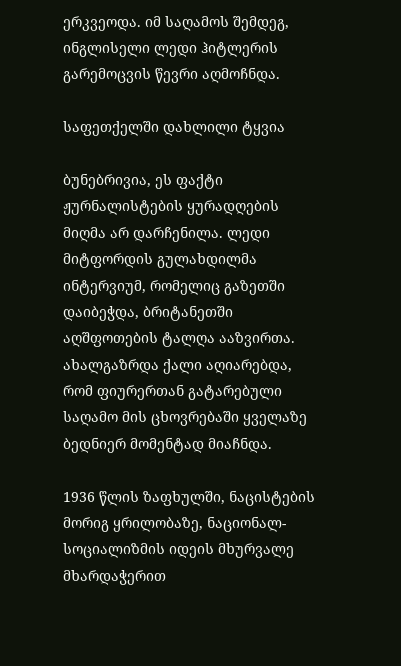ერკვეოდა. იმ საღამოს შემდეგ, ინგლისელი ლედი ჰიტლერის გარემოცვის წევრი აღმოჩნდა.

საფეთქელში დახლილი ტყვია

ბუნებრივია, ეს ფაქტი ჟურნალისტების ყურადღების მიღმა არ დარჩენილა. ლედი მიტფორდის გულახდილმა ინტერვიუმ, რომელიც გაზეთში დაიბეჭდა, ბრიტანეთში აღშფოთების ტალღა ააზვირთა. ახალგაზრდა ქალი აღიარებდა, რომ ფიურერთან გატარებული საღამო მის ცხოვრებაში ყველაზე ბედნიერ მომენტად მიაჩნდა.

1936 წლის ზაფხულში, ნაცისტების მორიგ ყრილობაზე, ნაციონალ-სოციალიზმის იდეის მხურვალე მხარდაჭერით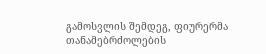გამოსვლის შემდეგ, ფიურერმა თანამებრძოლების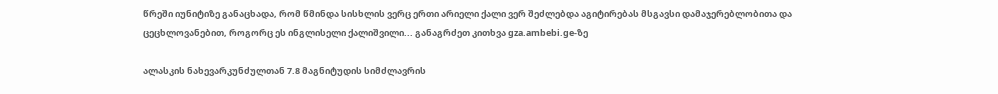წრეში იუნიტიზე განაცხადა, რომ წმინდა სისხლის ვერც ერთი არიელი ქალი ვერ შეძლებდა აგიტირებას მსგავსი დამაჯერებლობითა და ცეცხლოვანებით, როგორც ეს ინგლისელი ქალიშვილი... განაგრძეთ კითხვა gza.ambebi.ge-ზე

ალასკის ნახევარკუნძულთან 7.8 მაგნიტუდის სიმძლავრის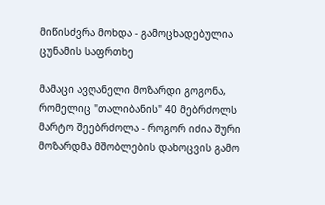მიწისძვრა მოხდა - გამოცხადებულია ცუნამის საფრთხე

მამაცი ავღანელი მოზარდი გოგონა, რომელიც "თალიბანის" 40 მებრძოლს მარტო შეებრძოლა - როგორ იძია შური მოზარდმა მშობლების დახოცვის გამო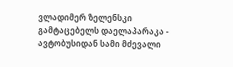ვლადიმერ ზელენსკი გამტაცებელს დაელაპარაკა - ავტობუსიდან სამი მძევალი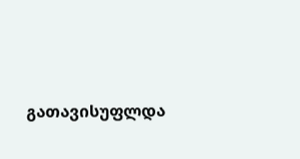გათავისუფლდა